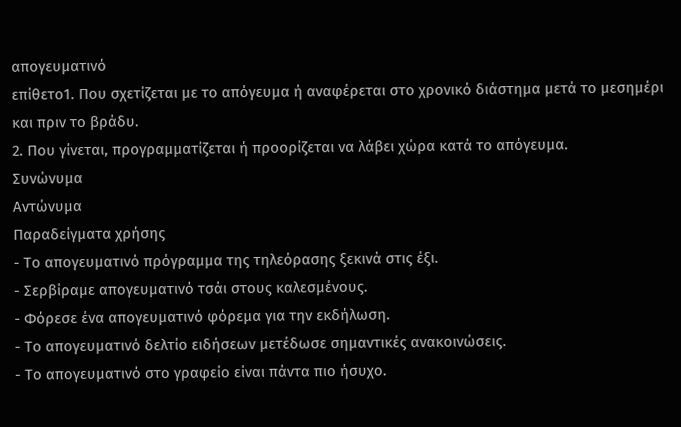απογευματινό
επίθετο1. Που σχετίζεται με το απόγευμα ή αναφέρεται στο χρονικό διάστημα μετά το μεσημέρι και πριν το βράδυ.
2. Που γίνεται, προγραμματίζεται ή προορίζεται να λάβει χώρα κατά το απόγευμα.
Συνώνυμα
Αντώνυμα
Παραδείγματα χρήσης
- Το απογευματινό πρόγραμμα της τηλεόρασης ξεκινά στις έξι.
- Σερβίραμε απογευματινό τσάι στους καλεσμένους.
- Φόρεσε ένα απογευματινό φόρεμα για την εκδήλωση.
- Το απογευματινό δελτίο ειδήσεων μετέδωσε σημαντικές ανακοινώσεις.
- Το απογευματινό στο γραφείο είναι πάντα πιο ήσυχο.